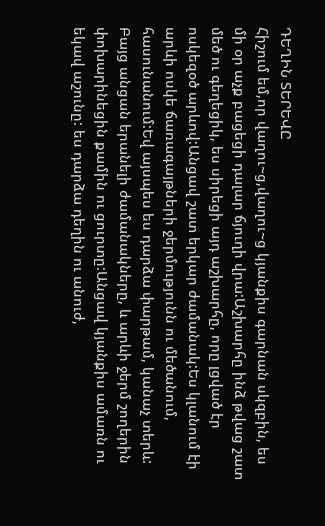ԴԵՂԻՆ ՏԵՐԵՎԸ
Հիշում եմ,որ վաղու~ց,վաղու~ց կյանքիս գարնան սկզբին, ես մի օր աչք բացեցի դալար ճյուղի վրա:Աշխարհը ինձ թվաց շատ մեծ ու գեղեցիկ, ես սիրեցի այդ աշխարհը, որը լցված էր ոսկեզօծ արևով:Անցավ շատ երկար ժամանակ:Ես կլանում էի արևի ոսկե ճառագայթների ջերմությունն ու մեծանում, հասունանում:Եվ այսպես ես դարձա փարթամ, կանաչ տերև:
Բայց անցան երանելի ժամանակները, և արևի ջերմ շողերին փոխարինեցին քամին ու ցուրտը:Անցավ կյանքիս ամառն ու եկավ աշունը: ես դարձա դեղին ու անուժ,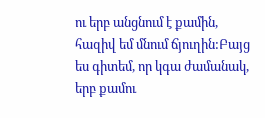ու երբ անցնում է քամին, հազիվ եմ մնում ճյուղին:Բայց ես գիտեմ, որ կգա ժամանակ, երբ քամու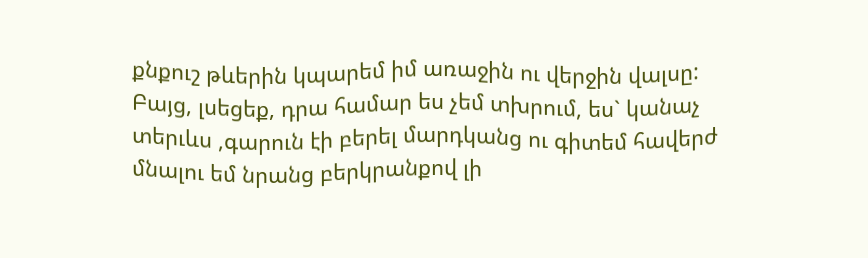քնքուշ թևերին կպարեմ իմ առաջին ու վերջին վալսը:
Բայց, լսեցեք, դրա համար ես չեմ տխրում, ես` կանաչ տերւևս ,գարուն էի բերել մարդկանց ու գիտեմ հավերժ մնալու եմ նրանց բերկրանքով լի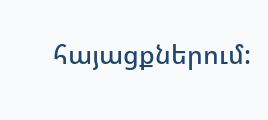հայացքներում: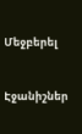Մեջբերել


Էջանիշներ